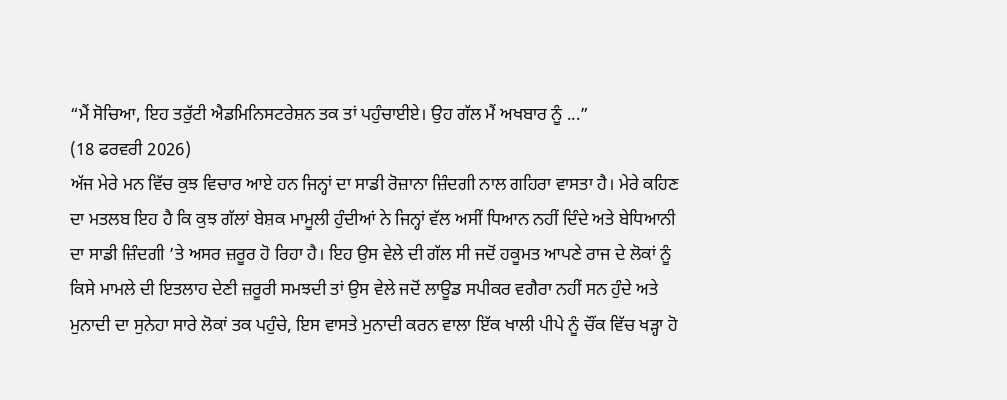“ਮੈਂ ਸੋਚਿਆ, ਇਹ ਤਰੁੱਟੀ ਐਡਮਿਨਿਸਟਰੇਸ਼ਨ ਤਕ ਤਾਂ ਪਹੁੰਚਾਈਏ। ਉਹ ਗੱਲ ਮੈਂ ਅਖਬਾਰ ਨੂੰ ...”
(18 ਫਰਵਰੀ 2026)
ਅੱਜ ਮੇਰੇ ਮਨ ਵਿੱਚ ਕੁਝ ਵਿਚਾਰ ਆਏ ਹਨ ਜਿਨ੍ਹਾਂ ਦਾ ਸਾਡੀ ਰੋਜ਼ਾਨਾ ਜ਼ਿੰਦਗੀ ਨਾਲ ਗਹਿਰਾ ਵਾਸਤਾ ਹੈ। ਮੇਰੇ ਕਹਿਣ ਦਾ ਮਤਲਬ ਇਹ ਹੈ ਕਿ ਕੁਝ ਗੱਲਾਂ ਬੇਸ਼ਕ ਮਾਮੂਲੀ ਹੁੰਦੀਆਂ ਨੇ ਜਿਨ੍ਹਾਂ ਵੱਲ ਅਸੀਂ ਧਿਆਨ ਨਹੀਂ ਦਿੰਦੇ ਅਤੇ ਬੇਧਿਆਨੀ ਦਾ ਸਾਡੀ ਜ਼ਿੰਦਗੀ ’ਤੇ ਅਸਰ ਜ਼ਰੂਰ ਹੋ ਰਿਹਾ ਹੈ। ਇਹ ਉਸ ਵੇਲੇ ਦੀ ਗੱਲ ਸੀ ਜਦੋਂ ਹਕੂਮਤ ਆਪਣੇ ਰਾਜ ਦੇ ਲੋਕਾਂ ਨੂੰ ਕਿਸੇ ਮਾਮਲੇ ਦੀ ਇਤਲਾਹ ਦੇਣੀ ਜ਼ਰੂਰੀ ਸਮਝਦੀ ਤਾਂ ਉਸ ਵੇਲੇ ਜਦੋਂ ਲਾਊਡ ਸਪੀਕਰ ਵਗੈਰਾ ਨਹੀਂ ਸਨ ਹੁੰਦੇ ਅਤੇ ਮੁਨਾਦੀ ਦਾ ਸੁਨੇਹਾ ਸਾਰੇ ਲੋਕਾਂ ਤਕ ਪਹੁੰਚੇ, ਇਸ ਵਾਸਤੇ ਮੁਨਾਦੀ ਕਰਨ ਵਾਲਾ ਇੱਕ ਖਾਲੀ ਪੀਪੇ ਨੂੰ ਚੌਂਕ ਵਿੱਚ ਖੜ੍ਹਾ ਹੋ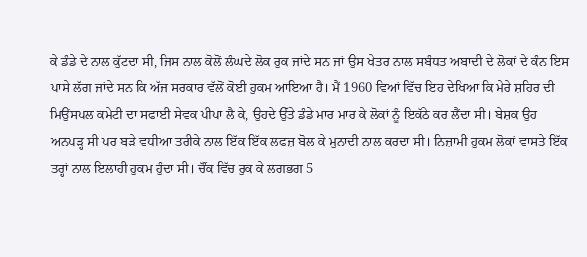ਕੇ ਡੰਡੇ ਦੇ ਨਾਲ ਕੁੱਟਦਾ ਸੀ, ਜਿਸ ਨਾਲ ਕੋਲੋਂ ਲੰਘਦੇ ਲੋਕ ਰੁਕ ਜਾਂਦੇ ਸਨ ਜਾਂ ਉਸ ਖੇਤਰ ਨਾਲ ਸਬੰਧਤ ਅਬਾਦੀ ਦੇ ਲੋਕਾਂ ਦੇ ਕੰਨ ਇਸ ਪਾਸੇ ਲੱਗ ਜਾਂਦੇ ਸਨ ਕਿ ਅੱਜ ਸਰਕਾਰ ਵੱਲੋਂ ਕੋਈ ਹੁਕਮ ਆਇਆ ਹੈ। ਮੈਂ 1960 ਵਿਆਂ ਵਿੱਚ ਇਹ ਦੇਖਿਆ ਕਿ ਮੇਰੇ ਸ਼ਹਿਰ ਦੀ ਮਿਉਂਸਪਲ ਕਮੇਟੀ ਦਾ ਸਫਾਈ ਸੇਵਕ ਪੀਪਾ ਲੈ ਕੇ, ਉਹਦੇ ਉੱਤੇ ਡੰਡੇ ਮਾਰ ਮਾਰ ਕੇ ਲੋਕਾਂ ਨੂੰ ਇਕੱਠੇ ਕਰ ਲੈਂਦਾ ਸੀ। ਬੇਸ਼ਕ ਉਹ ਅਨਪੜ੍ਹ ਸੀ ਪਰ ਬੜੇ ਵਧੀਆ ਤਰੀਕੇ ਨਾਲ ਇੱਕ ਇੱਕ ਲਫਜ਼ ਬੋਲ ਕੇ ਮੁਨਾਦੀ ਨਾਲ ਕਰਦਾ ਸੀ। ਨਿਜ਼ਾਮੀ ਹੁਕਮ ਲੋਕਾਂ ਵਾਸਤੇ ਇੱਕ ਤਰ੍ਹਾਂ ਨਾਲ ਇਲਾਹੀ ਹੁਕਮ ਹੁੰਦਾ ਸੀ। ਚੌਂਕ ਵਿੱਚ ਰੁਕ ਕੇ ਲਗਭਗ 5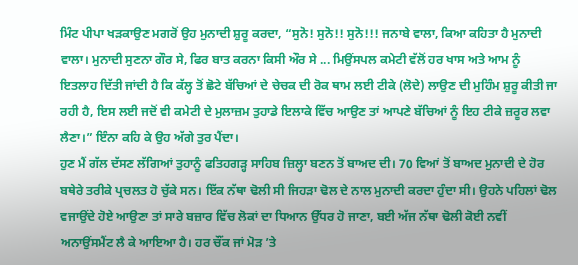ਮਿੰਟ ਪੀਪਾ ਖੜਕਾਉਣ ਮਗਰੋਂ ਉਹ ਮੁਨਾਦੀ ਸ਼ੁਰੂ ਕਰਦਾ, “ਸੁਨੋ! ਸੁਨੋ!! ਸੁਨੋ!!! ਜਨਾਬੇ ਵਾਲਾ, ਕਿਆ ਕਹਿਤਾ ਹੈ ਮੁਨਾਦੀ ਵਾਲਾ। ਮੁਨਾਦੀ ਸੁਣਨਾ ਗੌਰ ਸੇ, ਫਿਰ ਬਾਤ ਕਰਨਾ ਕਿਸੀ ਔਰ ਸੇ ... ਮਿਉਂਸਪਲ ਕਮੇਟੀ ਵੱਲੋਂ ਹਰ ਖਾਸ ਅਤੇ ਆਮ ਨੂੰ ਇਤਲਾਹ ਦਿੱਤੀ ਜਾਂਦੀ ਹੈ ਕਿ ਕੱਲ੍ਹ ਤੋਂ ਛੋਟੇ ਬੱਚਿਆਂ ਦੇ ਚੇਚਕ ਦੀ ਰੋਕ ਥਾਮ ਲਈ ਟੀਕੇ (ਲੋਦੇ) ਲਾਉਣ ਦੀ ਮੁਹਿੰਮ ਸ਼ੁਰੂ ਕੀਤੀ ਜਾ ਰਹੀ ਹੈ, ਇਸ ਲਈ ਜਦੋਂ ਵੀ ਕਮੇਟੀ ਦੇ ਮੁਲਾਜ਼ਮ ਤੁਹਾਡੇ ਇਲਾਕੇ ਵਿੱਚ ਆਉਣ ਤਾਂ ਆਪਣੇ ਬੱਚਿਆਂ ਨੂੰ ਇਹ ਟੀਕੇ ਜ਼ਰੂਰ ਲਵਾ ਲੈਣਾ।” ਇੰਨਾ ਕਹਿ ਕੇ ਉਹ ਅੱਗੇ ਤੁਰ ਪੈਂਦਾ।
ਹੁਣ ਮੈਂ ਗੱਲ ਦੱਸਣ ਲੱਗਿਆਂ ਤੁਹਾਨੂੰ ਫਤਿਹਗੜ੍ਹ ਸਾਹਿਬ ਜ਼ਿਲ੍ਹਾ ਬਣਨ ਤੋਂ ਬਾਅਦ ਦੀ। 70 ਵਿਆਂ ਤੋਂ ਬਾਅਦ ਮੁਨਾਦੀ ਦੇ ਹੋਰ ਬਥੇਰੇ ਤਰੀਕੇ ਪ੍ਰਚਲਤ ਹੋ ਚੁੱਕੇ ਸਨ। ਇੱਕ ਨੱਥਾ ਢੋਲੀ ਸੀ ਜਿਹੜਾ ਢੋਲ ਦੇ ਨਾਲ ਮੁਨਾਦੀ ਕਰਦਾ ਹੁੰਦਾ ਸੀ। ਉਹਨੇ ਪਹਿਲਾਂ ਢੋਲ ਵਜਾਉਂਦੇ ਹੋਏ ਆਉਣਾ ਤਾਂ ਸਾਰੇ ਬਜ਼ਾਰ ਵਿੱਚ ਲੋਕਾਂ ਦਾ ਧਿਆਨ ਉੱਧਰ ਹੋ ਜਾਣਾ, ਬਈ ਅੱਜ ਨੱਥਾ ਢੋਲੀ ਕੋਈ ਨਵੀਂ ਅਨਾਉਂਸਮੈਂਟ ਲੈ ਕੇ ਆਇਆ ਹੈ। ਹਰ ਚੌਂਕ ਜਾਂ ਮੋੜ ’ਤੇ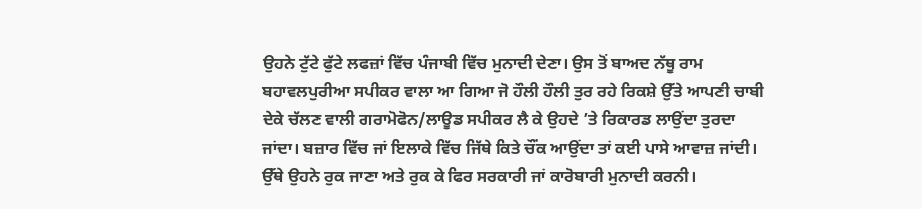ਉਹਨੇ ਟੁੱਟੇ ਫੁੱਟੇ ਲਫਜ਼ਾਂ ਵਿੱਚ ਪੰਜਾਬੀ ਵਿੱਚ ਮੁਨਾਦੀ ਦੇਣਾ। ਉਸ ਤੋਂ ਬਾਅਦ ਨੱਥੂ ਰਾਮ ਬਹਾਵਲਪੁਰੀਆ ਸਪੀਕਰ ਵਾਲਾ ਆ ਗਿਆ ਜੋ ਹੌਲੀ ਹੌਲੀ ਤੁਰ ਰਹੇ ਰਿਕਸ਼ੇ ਉੱਤੇ ਆਪਣੀ ਚਾਬੀ ਦੇਕੇ ਚੱਲਣ ਵਾਲੀ ਗਰਾਮੋਫੋਨ/ਲਾਊਡ ਸਪੀਕਰ ਲੈ ਕੇ ਉਹਦੇ ’ਤੇ ਰਿਕਾਰਡ ਲਾਉਂਦਾ ਤੁਰਦਾ ਜਾਂਦਾ। ਬਜ਼ਾਰ ਵਿੱਚ ਜਾਂ ਇਲਾਕੇ ਵਿੱਚ ਜਿੱਥੇ ਕਿਤੇ ਚੌਂਕ ਆਉਂਦਾ ਤਾਂ ਕਈ ਪਾਸੇ ਆਵਾਜ਼ ਜਾਂਦੀ। ਉੱਥੇ ਉਹਨੇ ਰੁਕ ਜਾਣਾ ਅਤੇ ਰੁਕ ਕੇ ਫਿਰ ਸਰਕਾਰੀ ਜਾਂ ਕਾਰੋਬਾਰੀ ਮੁਨਾਦੀ ਕਰਨੀ।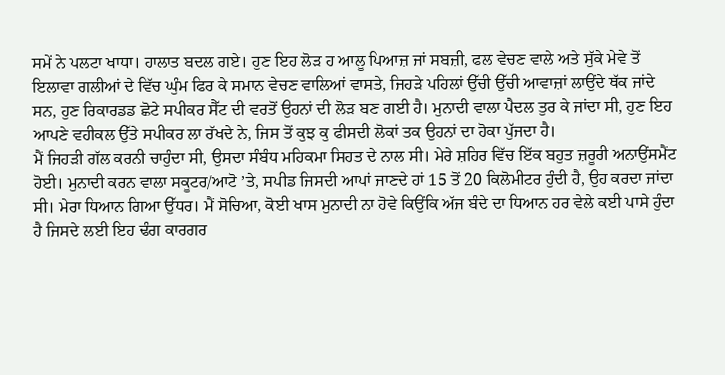ਸਮੇਂ ਨੇ ਪਲਟਾ ਖਾਧਾ। ਹਾਲਾਤ ਬਦਲ ਗਏ। ਹੁਣ ਇਹ ਲੋੜ ਹ ਆਲੂ ਪਿਆਜ਼ ਜਾਂ ਸਬਜ਼ੀ, ਫਲ ਵੇਚਣ ਵਾਲੇ ਅਤੇ ਸੁੱਕੇ ਮੇਵੇ ਤੋਂ ਇਲਾਵਾ ਗਲੀਆਂ ਦੇ ਵਿੱਚ ਘੁੰਮ ਫਿਰ ਕੇ ਸਮਾਨ ਵੇਚਣ ਵਾਲਿਆਂ ਵਾਸਤੇ, ਜਿਹੜੇ ਪਹਿਲਾਂ ਉੱਚੀ ਉੱਚੀ ਆਵਾਜ਼ਾਂ ਲਾਉਂਦੇ ਥੱਕ ਜਾਂਦੇ ਸਨ, ਹੁਣ ਰਿਕਾਰਡਡ ਛੋਟੇ ਸਪੀਕਰ ਸੈੱਟ ਦੀ ਵਰਤੋਂ ਉਹਨਾਂ ਦੀ ਲੋੜ ਬਣ ਗਈ ਹੈ। ਮੁਨਾਦੀ ਵਾਲਾ ਪੈਦਲ ਤੁਰ ਕੇ ਜਾਂਦਾ ਸੀ, ਹੁਣ ਇਹ ਆਪਣੇ ਵਹੀਕਲ ਉੱਤੇ ਸਪੀਕਰ ਲਾ ਰੱਖਦੇ ਨੇ, ਜਿਸ ਤੋਂ ਕੁਝ ਕੁ ਫੀਸਦੀ ਲੋਕਾਂ ਤਕ ਉਹਨਾਂ ਦਾ ਹੋਕਾ ਪੁੱਜਦਾ ਹੈ।
ਮੈਂ ਜਿਹੜੀ ਗੱਲ ਕਰਨੀ ਚਾਹੁੰਦਾ ਸੀ, ਉਸਦਾ ਸੰਬੰਧ ਮਹਿਕਮਾ ਸਿਹਤ ਦੇ ਨਾਲ ਸੀ। ਮੇਰੇ ਸ਼ਹਿਰ ਵਿੱਚ ਇੱਕ ਬਹੁਤ ਜ਼ਰੂਰੀ ਅਨਾਉਂਸਮੈਂਟ ਹੋਈ। ਮੁਨਾਦੀ ਕਰਨ ਵਾਲਾ ਸਕੂਟਰ/ਆਟੋ ’ਤੇ, ਸਪੀਡ ਜਿਸਦੀ ਆਪਾਂ ਜਾਣਦੇ ਹਾਂ 15 ਤੋਂ 20 ਕਿਲੋਮੀਟਰ ਹੁੰਦੀ ਹੈ, ਉਹ ਕਰਦਾ ਜਾਂਦਾ ਸੀ। ਮੇਰਾ ਧਿਆਨ ਗਿਆ ਉੱਧਰ। ਮੈਂ ਸੋਚਿਆ, ਕੋਈ ਖਾਸ ਮੁਨਾਦੀ ਨਾ ਹੋਵੇ ਕਿਉਂਕਿ ਅੱਜ ਬੰਦੇ ਦਾ ਧਿਆਨ ਹਰ ਵੇਲੇ ਕਈ ਪਾਸੇ ਹੁੰਦਾ ਹੈ ਜਿਸਦੇ ਲਈ ਇਹ ਢੰਗ ਕਾਰਗਰ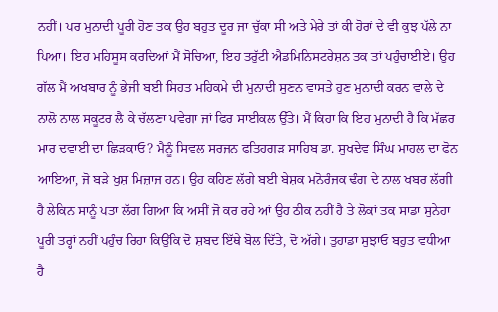ਨਹੀਂ। ਪਰ ਮੁਨਾਦੀ ਪੂਰੀ ਹੋਣ ਤਕ ਉਹ ਬਹੁਤ ਦੂਰ ਜਾ ਚੁੱਕਾ ਸੀ ਅਤੇ ਮੇਰੇ ਤਾਂ ਕੀ ਹੋਰਾਂ ਦੇ ਵੀ ਕੁਝ ਪੱਲੇ ਨਾ ਪਿਆ। ਇਹ ਮਹਿਸੂਸ ਕਰਦਿਆਂ ਮੈਂ ਸੋਚਿਆ, ਇਹ ਤਰੁੱਟੀ ਐਡਮਿਨਿਸਟਰੇਸ਼ਨ ਤਕ ਤਾਂ ਪਹੁੰਚਾਈਏ। ਉਹ ਗੱਲ ਮੈਂ ਅਖਬਾਰ ਨੂੰ ਭੇਜੀ ਬਈ ਸਿਹਤ ਮਹਿਕਮੇ ਦੀ ਮੁਨਾਦੀ ਸੁਣਨ ਵਾਸਤੇ ਹੁਣ ਮੁਨਾਦੀ ਕਰਨ ਵਾਲੇ ਦੇ ਨਾਲੋ ਨਾਲ ਸਕੂਟਰ ਲੈ ਕੇ ਚੱਲਣਾ ਪਵੇਗਾ ਜਾਂ ਫਿਰ ਸਾਈਕਲ ਉੱਤੇ। ਮੈਂ ਕਿਹਾ ਕਿ ਇਹ ਮੁਨਾਦੀ ਹੈ ਕਿ ਮੱਛਰ ਮਾਰ ਦਵਾਈ ਦਾ ਛਿੜਕਾਓ? ਮੈਨੂੰ ਸਿਵਲ ਸਰਜਨ ਫਤਿਹਗੜ ਸਾਹਿਬ ਡਾ. ਸੁਖਦੇਵ ਸਿੰਘ ਮਾਹਲ ਦਾ ਫੋਨ ਆਇਆ, ਜੋ ਬੜੇ ਖੁਸ਼ ਮਿਜ਼ਾਜ ਹਨ। ਉਹ ਕਹਿਣ ਲੱਗੇ ਬਈ ਬੇਸ਼ਕ ਮਨੋਰੰਜਕ ਢੰਗ ਦੇ ਨਾਲ ਖਬਰ ਲੱਗੀ ਹੈ ਲੇਕਿਨ ਸਾਨੂੰ ਪਤਾ ਲੱਗ ਗਿਆ ਕਿ ਅਸੀਂ ਜੋ ਕਰ ਰਹੇ ਆਂ ਉਹ ਠੀਕ ਨਹੀਂ ਹੈ ਤੇ ਲੋਕਾਂ ਤਕ ਸਾਡਾ ਸੁਨੇਹਾ ਪੂਰੀ ਤਰ੍ਹਾਂ ਨਹੀਂ ਪਹੁੰਚ ਰਿਹਾ ਕਿਉਂਕਿ ਦੋ ਸ਼ਬਦ ਇੱਥੇ ਬੋਲ ਦਿੱਤੇ, ਦੋ ਅੱਗੇ। ਤੁਹਾਡਾ ਸੁਝਾਓ ਬਹੁਤ ਵਧੀਆ ਹੈ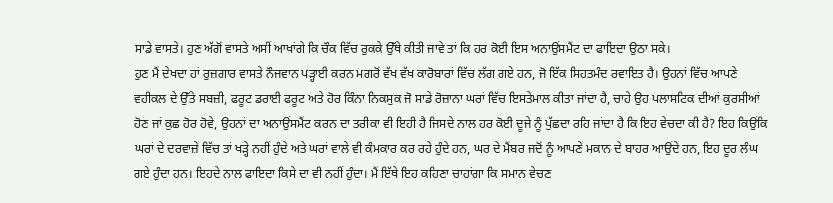ਸਾਡੇ ਵਾਸਤੇ। ਹੁਣ ਅੱਗੋਂ ਵਾਸਤੇ ਅਸੀਂ ਆਖਾਂਗੇ ਕਿ ਚੌਕ ਵਿੱਚ ਰੁਕਕੇ ਉੱਥੇ ਕੀਤੀ ਜਾਵੇ ਤਾਂ ਕਿ ਹਰ ਕੋਈ ਇਸ ਅਨਾਉਂਸਮੈਂਟ ਦਾ ਫਾਇਦਾ ਉਠਾ ਸਕੇ।
ਹੁਣ ਮੈਂ ਦੇਖਦਾ ਹਾਂ ਰੁਜ਼ਗਾਰ ਵਾਸਤੇ ਨੌਜਵਾਨ ਪੜ੍ਹਾਈ ਕਰਨ ਮਗਰੋਂ ਵੱਖ ਵੱਖ ਕਾਰੋਬਾਰਾਂ ਵਿੱਚ ਲੱਗ ਗਏ ਹਨ, ਜੋ ਇੱਕ ਸਿਹਤਮੰਦ ਰਵਾਇਤ ਹੈ। ਉਹਨਾਂ ਵਿੱਚ ਆਪਣੇ ਵਹੀਕਲ ਦੇ ਉੱਤੇ ਸਬਜ਼ੀ, ਫਰੂਟ ਡਰਾਈ ਫਰੂਟ ਅਤੇ ਹੋਰ ਕਿੰਨਾ ਨਿਕਸੁਕ ਜੋ ਸਾਡੇ ਰੋਜ਼ਾਨਾ ਘਰਾਂ ਵਿੱਚ ਇਸਤੇਮਾਲ ਕੀਤਾ ਜਾਂਦਾ ਹੈ, ਚਾਹੇ ਉਹ ਪਲਾਸਟਿਕ ਦੀਆਂ ਕੁਰਸੀਆਂ ਹੋਣ ਜਾਂ ਕੁਛ ਹੋਰ ਹੋਵੇ, ਉਹਨਾਂ ਦਾ ਅਨਾਉਂਸਮੈਂਟ ਕਰਨ ਦਾ ਤਰੀਕਾ ਵੀ ਇਹੀ ਹੈ ਜਿਸਦੇ ਨਾਲ ਹਰ ਕੋਈ ਦੂਜੇ ਨੂੰ ਪੁੱਛਦਾ ਰਹਿ ਜਾਂਦਾ ਹੈ ਕਿ ਇਹ ਵੇਚਦਾ ਕੀ ਹੈ? ਇਹ ਕਿਉਂਕਿ ਘਰਾਂ ਦੇ ਦਰਵਾਜ਼ੇ ਵਿੱਚ ਤਾਂ ਖੜ੍ਹੇ ਨਹੀਂ ਹੁੰਦੇ ਅਤੇ ਘਰਾਂ ਵਾਲੇ ਵੀ ਕੰਮਕਾਰ ਕਰ ਰਹੇ ਹੁੰਦੇ ਹਨ, ਘਰ ਦੇ ਮੈਂਬਰ ਜਦੋਂ ਨੂੰ ਆਪਣੇ ਮਕਾਨ ਦੇ ਬਾਹਰ ਆਉਂਦੇ ਹਨ, ਇਹ ਦੂਰ ਲੰਘ ਗਏ ਹੁੰਦਾ ਹਨ। ਇਹਦੇ ਨਾਲ ਫਾਇਦਾ ਕਿਸੇ ਦਾ ਵੀ ਨਹੀਂ ਹੁੰਦਾ। ਮੈਂ ਇੱਥੇ ਇਹ ਕਹਿਣਾ ਚਾਹਾਂਗਾ ਕਿ ਸਮਾਨ ਵੇਚਣ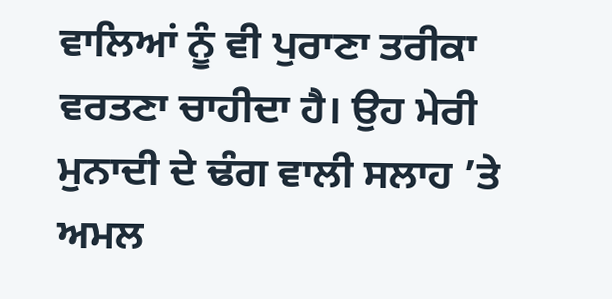ਵਾਲਿਆਂ ਨੂੰ ਵੀ ਪੁਰਾਣਾ ਤਰੀਕਾ ਵਰਤਣਾ ਚਾਹੀਦਾ ਹੈ। ਉਹ ਮੇਰੀ ਮੁਨਾਦੀ ਦੇ ਢੰਗ ਵਾਲੀ ਸਲਾਹ ’ਤੇ ਅਮਲ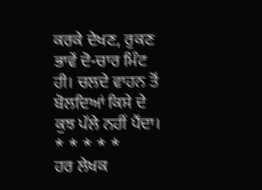ਕਰਕੇ ਦੇਖਣ, ਰੁਕਣ ਭਾਵੇਂ ਦੋ-ਚਾਰ ਮਿੰਟ ਹੀ। ਚਲਦੇ ਵਾਹਨ ਤੋਂ ਬੋਲਦਿਆਂ ਕਿਸੇ ਦੇ ਕੁਝ ਪੱਲੇ ਨਹੀਂ ਪੈਂਦਾ।
* * * * *
ਹਰ ਲੇਖਕ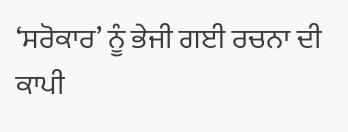‘ਸਰੋਕਾਰ’ ਨੂੰ ਭੇਜੀ ਗਈ ਰਚਨਾ ਦੀ ਕਾਪੀ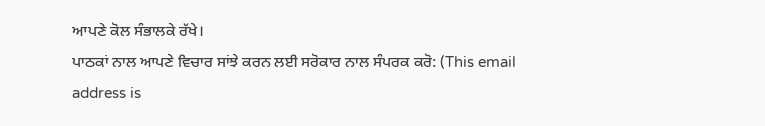ਆਪਣੇ ਕੋਲ ਸੰਭਾਲਕੇ ਰੱਖੇ।
ਪਾਠਕਾਂ ਨਾਲ ਆਪਣੇ ਵਿਚਾਰ ਸਾਂਝੇ ਕਰਨ ਲਈ ਸਰੋਕਾਰ ਨਾਲ ਸੰਪਰਕ ਕਰੋ: (This email address is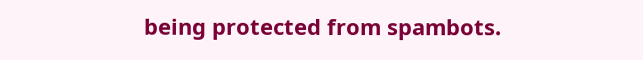being protected from spambots.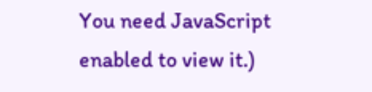You need JavaScript enabled to view it.)